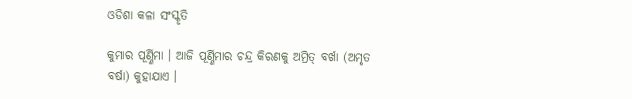ଓଡିଶା କଳା ସଂସ୍କୃତି

କୁମାର ପୂର୍ଣ୍ଣିମା । ଆଜି ପୂର୍ଣ୍ଣିମାର ଚନ୍ଦ୍ର କିରଣକୁ ଅମ୍ରିତ୍ ବର୍ଖା (ଅମୃତ ବର୍ଷା) କୁହାଯାଏ ।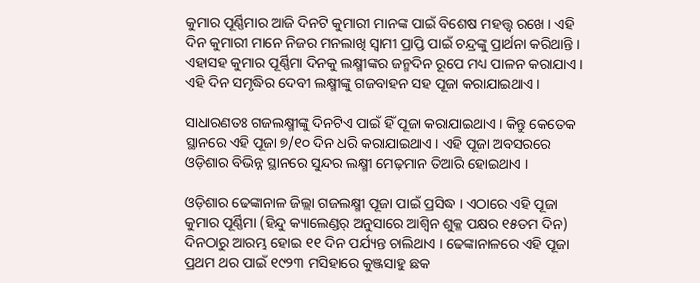କୁମାର ପୂର୍ଣ୍ଣିମାର ଆଜି ଦିନଟି କୁମାରୀ ମାନଙ୍କ ପାଇଁ ବିଶେଷ ମହତ୍ତ୍ୱ ରଖେ । ଏହି ଦିନ କୁମାରୀ ମାନେ ନିଜର ମନଲାଖି ସ୍ୱାମୀ ପ୍ରାପ୍ତି ପାଇଁ ଚନ୍ଦ୍ରଙ୍କୁ ପ୍ରାର୍ଥନା କରିଥାନ୍ତି । ଏହାସହ କୁମାର ପୂର୍ଣ୍ଣିମା ଦିନକୁ ଲକ୍ଷ୍ମୀଙ୍କର ଜନ୍ମଦିନ ରୂପେ ମଧ୍ୟ ପାଳନ କରାଯାଏ । ଏହି ଦିନ ସମୃଦ୍ଧିର ଦେବୀ ଲକ୍ଷ୍ମୀଙ୍କୁ ଗଜବାହନ ସହ ପୂଜା କରାଯାଇଥାଏ ।

ସାଧାରଣତଃ ଗଜଲକ୍ଷ୍ମୀଙ୍କୁ ଦିନଟିଏ ପାଇଁ ହିଁ ପୂଜା କରାଯାଇଥାଏ । କିନ୍ତୁ କେତେକ ସ୍ଥାନରେ ଏହି ପୂଜା ୭/୧୦ ଦିନ ଧରି କରାଯାଇଥାଏ । ଏହି ପୂଜା ଅବସରରେ ଓଡ଼ିଶାର ବିଭିନ୍ନ ସ୍ଥାନରେ ସୁନ୍ଦର ଲକ୍ଷ୍ମୀ ମେଢ଼ମାନ ତିଆରି ହୋଇଥାଏ ।

ଓଡ଼ିଶାର ଢେଙ୍କାନାଳ ଜିଲ୍ଲା ଗଜଲକ୍ଷ୍ମୀ ପୂଜା ପାଇଁ ପ୍ରସିଦ୍ଧ । ଏଠାରେ ଏହି ପୂଜା କୁମାର ପୂର୍ଣ୍ଣିମା (ହିନ୍ଦୁ କ୍ୟାଲେଣ୍ଡର୍ ଅନୁସାରେ ଆଶ୍ୱିନ ଶୁକ୍ଳ ପକ୍ଷର ୧୫ତମ ଦିନ) ଦିନଠାରୁ ଆରମ୍ଭ ହୋଇ ୧୧ ଦିନ ପର୍ଯ୍ୟନ୍ତ ଚାଲିଥାଏ । ଢେଙ୍କାନାଳରେ ଏହି ପୂଜା ପ୍ରଥମ ଥର ପାଇଁ ୧୯୨୩ ମସିହାରେ କୁଞ୍ଜସାହୁ ଛକ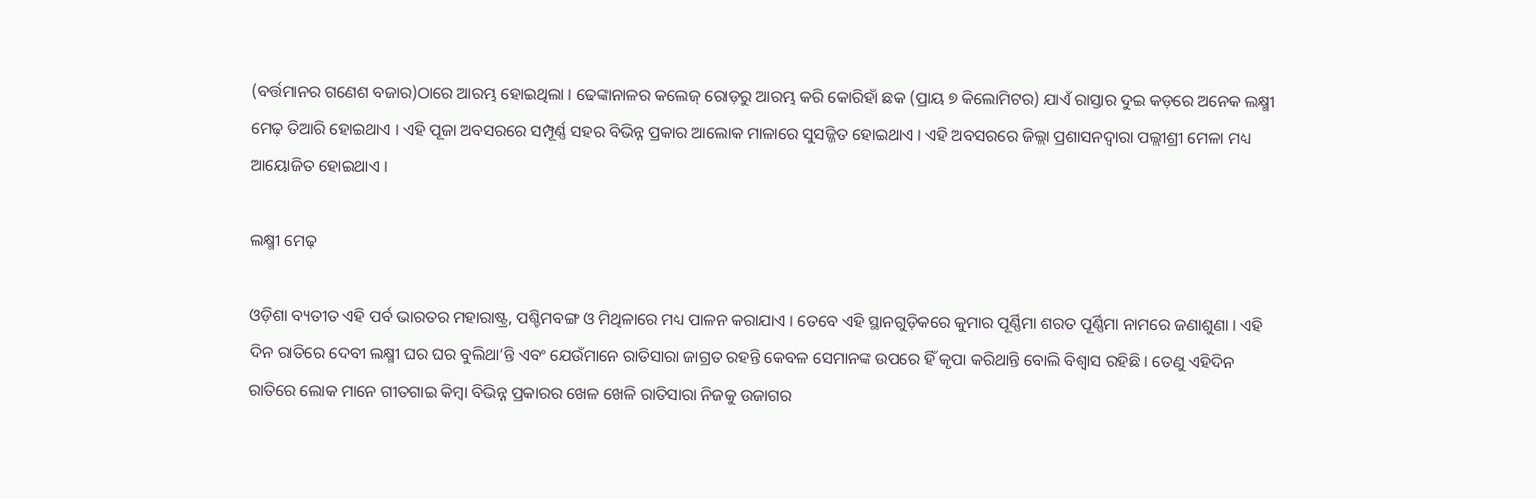(ବର୍ତ୍ତମାନର ଗଣେଶ ବଜାର)ଠାରେ ଆରମ୍ଭ ହୋଇଥିଲା । ଢେଙ୍କାନାଳର କଲେଜ୍ ରୋଡ଼ରୁ ଆରମ୍ଭ କରି କୋରିହାଁ ଛକ (ପ୍ରାୟ ୭ କିଲୋମିଟର) ଯାଏଁ ରାସ୍ତାର ଦୁଇ କଡ଼ରେ ଅନେକ ଲକ୍ଷ୍ମୀ ମେଢ଼ ତିଆରି ହୋଇଥାଏ । ଏହି ପୂଜା ଅବସରରେ ସମ୍ପୂର୍ଣ୍ଣ ସହର ବିଭିନ୍ନ ପ୍ରକାର ଆଲୋକ ମାଳାରେ ସୁସଜ୍ଜିତ ହୋଇଥାଏ । ଏହି ଅବସରରେ ଜିଲ୍ଲା ପ୍ରଶାସନଦ୍ୱାରା ପଲ୍ଲୀଶ୍ରୀ ମେଳା ମଧ୍ୟ ଆୟୋଜିତ ହୋଇଥାଏ ।

ଲକ୍ଷ୍ମୀ ମେଢ଼

ଓଡ଼ିଶା ବ୍ୟତୀତ ଏହି ପର୍ବ ଭାରତର ମହାରାଷ୍ଟ୍ର, ପଶ୍ଚିମବଙ୍ଗ ଓ ମିଥିଳାରେ ମଧ୍ୟ ପାଳନ କରାଯାଏ । ତେବେ ଏହି ସ୍ଥାନଗୁଡ଼ିକରେ କୁମାର ପୂର୍ଣ୍ଣିମା ଶରତ ପୂର୍ଣ୍ଣିମା ନାମରେ ଜଣାଶୁଣା । ଏହି ଦିନ ରାତିରେ ଦେବୀ ଲକ୍ଷ୍ମୀ ଘର ଘର ବୁଲିଥା’ନ୍ତି ଏବଂ ଯେଉଁମାନେ ରାତିସାରା ଜାଗ୍ରତ ରହନ୍ତି କେବଳ ସେମାନଙ୍କ ଉପରେ ହିଁ କୃପା କରିଥାନ୍ତି ବୋଲି ବିଶ୍ୱାସ ରହିଛି । ତେଣୁ ଏହିଦିନ ରାତିରେ ଲୋକ ମାନେ ଗୀତଗାଇ କିମ୍ବା ବିଭିନ୍ନ ପ୍ରକାରର ଖେଳ ଖେଳି ରାତିସାରା ନିଜକୁ ଉଜାଗର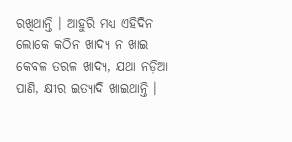ରଖିଥାନ୍ତି । ଆହୁରି ମଧ୍ୟ ଏହିଦିନ ଲୋକେ କଠିନ ଖାଦ୍ୟ ନ ଖାଇ କେବଳ ତରଳ ଖାଦ୍ୟ, ଯଥା ନଡ଼ିଆ ପାଣି, କ୍ଷୀର ଇତ୍ୟାଦି ଖାଇଥାନ୍ତି ।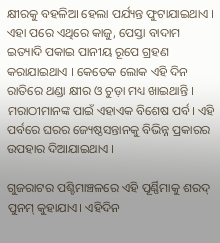କ୍ଷୀରକୁ ବହଳିଆ ହେଲା ପର୍ଯ୍ୟନ୍ତ ଫୁଟାଯାଇଥାଏ । ଏହା ପରେ ଏଥିରେ କାଜୁ, ପେସ୍ତା ବାଦାମ ଇତ୍ୟାଦି ପକାଇ ପାନୀୟ ରୂପେ ଗ୍ରହଣ କରାଯାଇଥାଏ । କେତେକ ଲୋକ ଏହି ଦିନ ରାତିରେ ଥଣ୍ଡା କ୍ଷୀର ଓ ଚୁଡ଼ା ମଧ୍ୟ ଖାଇଥାନ୍ତି । ମରାଠୀମାନଙ୍କ ପାଇଁ ଏହାଏକ ବିଶେଷ ପର୍ବ। ଏହି ପର୍ବରେ ଘରର ଜ୍ୟେଷ୍ଠସନ୍ତାନକୁ ବିଭିନ୍ନ ପ୍ରକାରର ଉପହାର ଦିଆଯାଇଥାଏ ।

ଗୁଜରାଟର ପଶ୍ଚିମାଞ୍ଚଳରେ ଏହି ପୂର୍ଣ୍ଣିମାକୁ ଶରଦ୍ ପୁନମ୍ କୁହାଯାଏ। ଏହିଦିନ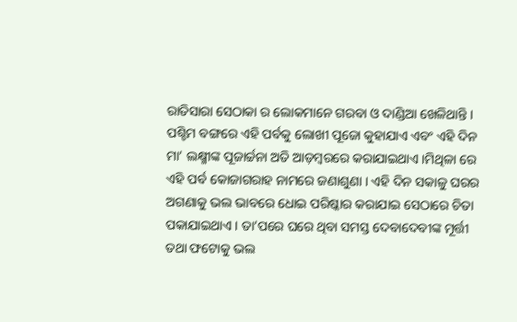ରାତିସାରା ସେଠାକା ର ଲୋକମାନେ ଗରବା ଓ ଦାଣ୍ଡିଆ ଖେଳିଥାନ୍ତି ।
ପଶ୍ଚିମ ବଙ୍ଗରେ ଏହି ପର୍ବକୁ ଲୋଖୀ ପୂଜୋ କୁହାଯାଏ ଏବଂ ଏହି ଦିନ ମା’ ଲକ୍ଷ୍ମୀଙ୍କ ପୂଜାର୍ଚ୍ଚନା ଅତି ଆଡ଼ମ୍ବରରେ କରାଯାଇଥାଏ।ମିଥିଳା ରେ ଏହି ପର୍ବ କୋଜାଗରାହ ନାମରେ ଜଣାଶୁଣା । ଏହି ଦିନ ସକାଳୁ ଘରର ଅଗଣାକୁ ଭଲ ଭାବରେ ଧୋଇ ପରିଷ୍କାର କରାଯାଇ ସେଠାରେ ଚିତା ପକାଯାଇଥାଏ । ତା’ପରେ ଘରେ ଥିବା ସମସ୍ତ ଦେବାଦେବୀଙ୍କ ମୂର୍ତ୍ତୀ ତଥା ଫଟୋକୁ ଭଲ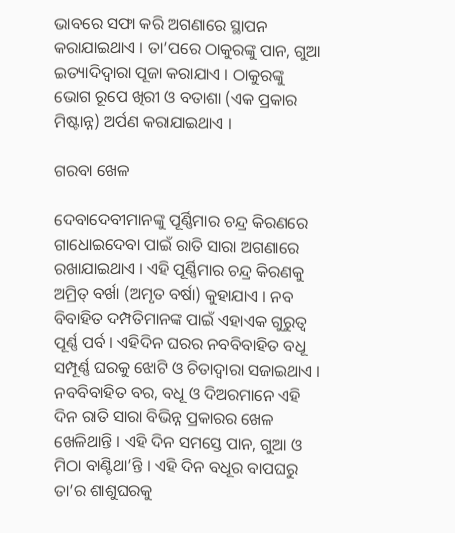ଭାବରେ ସଫା କରି ଅଗଣାରେ ସ୍ଥାପନ କରାଯାଇଥାଏ । ତା’ପରେ ଠାକୁରଙ୍କୁ ପାନ, ଗୁଆ ଇତ୍ୟାଦିଦ୍ୱାରା ପୂଜା କରାଯାଏ । ଠାକୁରଙ୍କୁ ଭୋଗ ରୂପେ ଖିରୀ ଓ ବତାଶା (ଏକ ପ୍ରକାର ମିଷ୍ଟାନ୍ନ) ଅର୍ପଣ କରାଯାଇଥାଏ ।

ଗରବା ଖେଳ

ଦେବାଦେବୀମାନଙ୍କୁ ପୂର୍ଣ୍ଣିମାର ଚନ୍ଦ୍ର କିରଣରେ ଗାଧୋଇଦେବା ପାଇଁ ରାତି ସାରା ଅଗଣାରେ ରଖାଯାଇଥାଏ । ଏହି ପୂର୍ଣ୍ଣିମାର ଚନ୍ଦ୍ର କିରଣକୁ ଅମ୍ରିତ୍ ବର୍ଖା (ଅମୃତ ବର୍ଷା) କୁହାଯାଏ । ନବ ବିବାହିତ ଦମ୍ପତିମାନଙ୍କ ପାଇଁ ଏହାଏକ ଗୁରୁତ୍ୱ ପୂର୍ଣ୍ଣ ପର୍ବ । ଏହିଦିନ ଘରର ନବବିବାହିତ ବଧୂ ସମ୍ପୂର୍ଣ୍ଣ ଘରକୁ ଝୋଟି ଓ ଚିତାଦ୍ୱାରା ସଜାଇଥାଏ । ନବବିବାହିତ ବର, ବଧୂ ଓ ଦିଅରମାନେ ଏହି ଦିନ ରାତି ସାରା ବିଭିନ୍ନ ପ୍ରକାରର ଖେଳ ଖେଳିଥାନ୍ତି । ଏହି ଦିନ ସମସ୍ତେ ପାନ, ଗୁଆ ଓ ମିଠା ବାଣ୍ଟିଥା’ନ୍ତି । ଏହି ଦିନ ବଧୂର ବାପଘରୁ ତା’ର ଶାଶୁଘରକୁ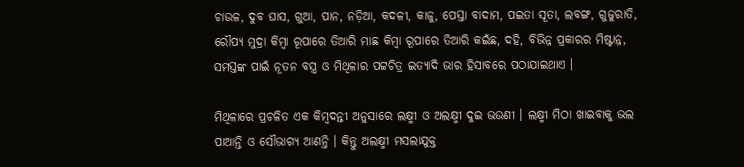ଚାଉଳ, ଦୁବ ଘାସ, ଗୁଆ, ପାନ, ନଡ଼ିଆ, କଦଳୀ, କାଜୁ, ପେସ୍ତା ବାଦାମ, ପଇତା ସୂତା, ଲବଙ୍ଗ, ଗୁଜୁରାତି, ରୌପ୍ୟ ମୁଦ୍ରା କିମ୍ବା ରୂପାରେ ତିଆରି ମାଛ କିମ୍ବା ରୂପାରେ ତିଆରି କଇଁଛ, ଦହି, ବିଭିନ୍ନ ପ୍ରକାରର ମିଷ୍ଟାନ୍ନ, ସମସ୍ତଙ୍କ ପାଇଁ ନୂତନ ବସ୍ତ୍ର ଓ ମିଥିଳାର ପଟ୍ଟଚିତ୍ର ଇତ୍ୟାଦି ଭାର ହିସାବରେ ପଠାଯାଇଥାଏ ।

ମିଥିଳାରେ ପ୍ରଚଳିତ ଏକ କିମ୍ବଦନ୍ତୀ ଅନୁସାରେ ଲକ୍ଷ୍ମୀ ଓ ଅଲକ୍ଷ୍ମୀ ଦୁଇ ଭଉଣୀ । ଲକ୍ଷ୍ମୀ ମିଠା ଖାଇବାକୁ ଭଲ ପାଆନ୍ତି ଓ ସୌଭାଗ୍ୟ ଆଣନ୍ତି । କିନ୍ତୁ ଅଲକ୍ଷ୍ମୀ ମସଲାଯୁକ୍ତ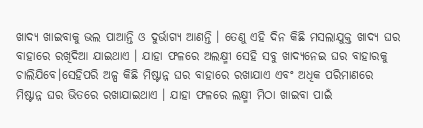ଖାଦ୍ୟ ଖାଇବାକୁ ଭଲ ପାଆନ୍ତି ଓ ଦୁର୍ଭାଗ୍ୟ ଆଣନ୍ତି । ତେଣୁ ଏହି ଦିନ କିଛି ମସଲାଯୁକ୍ତ ଖାଦ୍ୟ ଘର ବାହାରେ ରଖିଦିଆ ଯାଇଥାଏ । ଯାହା ଫଳରେ ଅଲକ୍ଷ୍ମୀ ସେହି ସବୁ ଖାଦ୍ୟନେଇ ଘର ବାହାରକୁ ଚାଲିଯିବେ।ସେହିପରି ଅଳ୍ପ କିଛି ମିଷ୍ଟାନ୍ନ ଘର ବାହାରେ ରଖାଯାଏ ଏବଂ ଅଧିକ ପରିମାଣରେ ମିଷ୍ଟାନ୍ନ ଘର ଭିତରେ ରଖାଯାଇଥାଏ । ଯାହା ଫଳରେ ଲକ୍ଷ୍ମୀ ମିଠା ଖାଇବା ପାଇଁ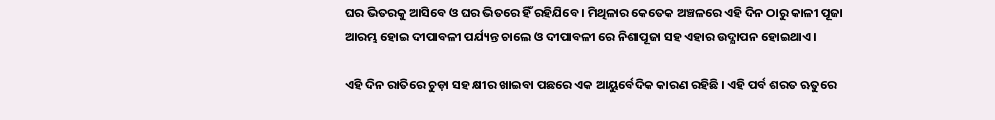ଘର ଭିତରକୁ ଆସିବେ ଓ ଘର ଭିତରେ ହିଁ ରହିଯିବେ । ମିଥିଳାର କେତେକ ଅଞ୍ଚଳରେ ଏହି ଦିନ ଠାରୁ କାଳୀ ପୂଜା ଆରମ୍ଭ ହୋଇ ଦୀପାବଳୀ ପର୍ଯ୍ୟନ୍ତ ଚାଲେ ଓ ଦୀପାବଳୀ ରେ ନିଶାପୂଜା ସହ ଏହାର ଉଦ୍ଯାପନ ହୋଇଥାଏ ।

ଏହି ଦିନ ରାତିରେ ଚୁଡ଼ା ସହ କ୍ଷୀର ଖାଇବା ପଛରେ ଏକ ଆୟୁର୍ବେଦିକ କାରଣ ରହିଛି । ଏହି ପର୍ବ ଶରତ ଋତୁରେ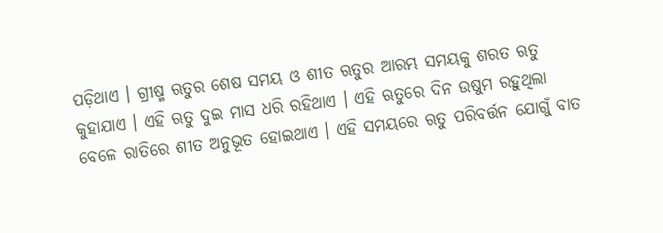ପଡ଼ିଥାଏ । ଗ୍ରୀଷ୍ମ ଋତୁର ଶେଷ ସମୟ ଓ ଶୀତ ଋତୁର ଆରମ୍ଭ ସମୟକୁ ଶରତ ଋତୁ କୁହାଯାଏ । ଏହି ଋତୁ ଦୁଇ ମାସ ଧରି ରହିଥାଏ । ଏହି ଋତୁରେ ଦିନ ଉଷୁମ ରହୁଥିଲା ବେଳେ ରାତିରେ ଶୀତ ଅନୁଭୂତ ହୋଇଥାଏ । ଏହି ସମୟରେ ଋତୁ ପରିବର୍ତ୍ତନ ଯୋଗୁଁ ବାତ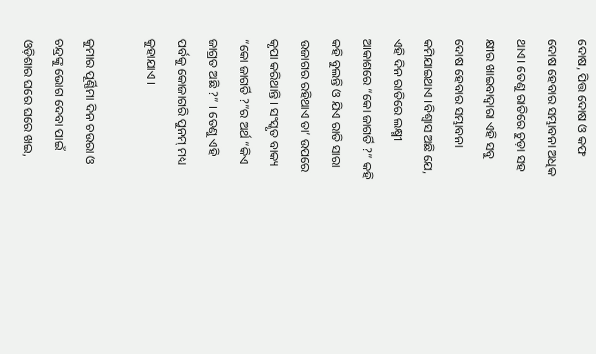ଦୋଷ, ପିତ୍ତ ଦୋଷ ଓ କଫ ଦୋଷ ହେବାର ସମ୍ଭାବନା ଅଧିକ ଥାଏ। ତେଣୁ ରାତିରେ ଚୁଡ଼ା ସହ କ୍ଷୀର ଖାଇବାଦ୍ୱାରା ଏହି ସବୁ ଦୋଷ ହେବାର ସମ୍ଭାବନା କମିଯାଇଥାଏ ।ବିଶ୍ୱାସ ଅଛି ଯେ, ଏହି ଦିନ ରାତିରେ ଲକ୍ଷ୍ମୀ ଆକାଶରେ “କୋ ଜାଗର୍ତି ?” କହି କହି ବୁଲନ୍ତି ଓ ଯିଏ ରାତି ସାରା ଉଜାଗର ରହିଥାଏ ତା’ ଉପରେ କୃପା କରିଥାନ୍ତି । ସଂସ୍କୃତ ବାକ୍ୟ “କୋ ଜାଗର୍ତି ?”ର ଅର୍ଥ “କିଏ ଜାଗ୍ରତ ଅଛି ?” । ତେଣୁ ଏହି ପର୍ବକୁ କୋଜାଗରି ପୁନମ୍ ମଧ୍ୟ କୁହାଯାଏ ।

କୁମାର ପୂର୍ଣ୍ଣିମା ଦିନ ଚଉରା ଓ ଚନ୍ଦ୍ରଙ୍କୁ ଭୋଗ ଦେବା ପାଇଁ ଓଡ଼ିଶାର ଘରେ ଘରେ ଖଇ,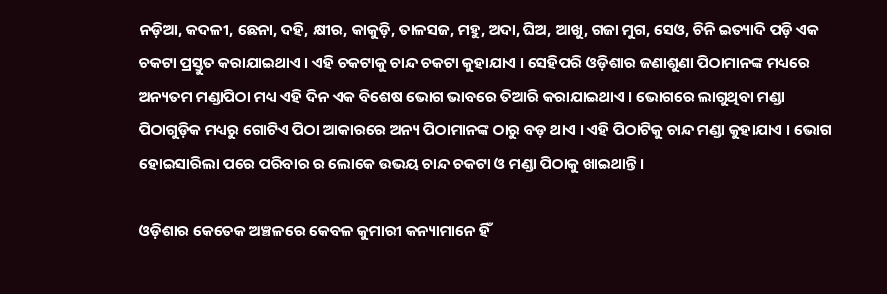ନଡ଼ିଆ, କଦଳୀ, ଛେନା, ଦହି, କ୍ଷୀର, କାକୁଡ଼ି, ତାଳସଜ, ମହୁ, ଅଦା, ଘିଅ, ଆଖୁ, ଗଜା ମୁଗ, ସେଓ, ଚିନି ଇତ୍ୟାଦି ପଡ଼ି ଏକ ଚକଟା ପ୍ରସ୍ତୁତ କରାଯାଇଥାଏ । ଏହି ଚକଟାକୁ ଚାନ୍ଦ ଚକଟା କୁହାଯାଏ । ସେହିପରି ଓଡ଼ିଶାର ଜଣାଶୁଣା ପିଠାମାନଙ୍କ ମଧ୍ୟରେ ଅନ୍ୟତମ ମଣ୍ଡାପିଠା ମଧ୍ୟ ଏହି ଦିନ ଏକ ବିଶେଷ ଭୋଗ ଭାବରେ ତିଆରି କରାଯାଇଥାଏ । ଭୋଗରେ ଲାଗୁଥିବା ମଣ୍ଡା ପିଠାଗୁଡ଼ିକ ମଧ୍ୟରୁ ଗୋଟିଏ ପିଠା ଆକାରରେ ଅନ୍ୟ ପିଠାମାନଙ୍କ ଠାରୁ ବଡ଼ ଥାଏ । ଏହି ପିଠାଟିକୁ ଚାନ୍ଦ ମଣ୍ଡା କୁହାଯାଏ । ଭୋଗ ହୋଇସାରିଲା ପରେ ପରିବାର ର ଲୋକେ ଉଭୟ ଚାନ୍ଦ ଚକଟା ଓ ମଣ୍ଡା ପିଠାକୁ ଖାଇଥାନ୍ତି ।

ଓଡ଼ିଶାର କେତେକ ଅଞ୍ଚଳରେ କେବଳ କୁମାରୀ କନ୍ୟାମାନେ ହିଁ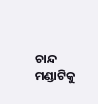ଚାନ୍ଦ ମଣ୍ଡାଟିକୁ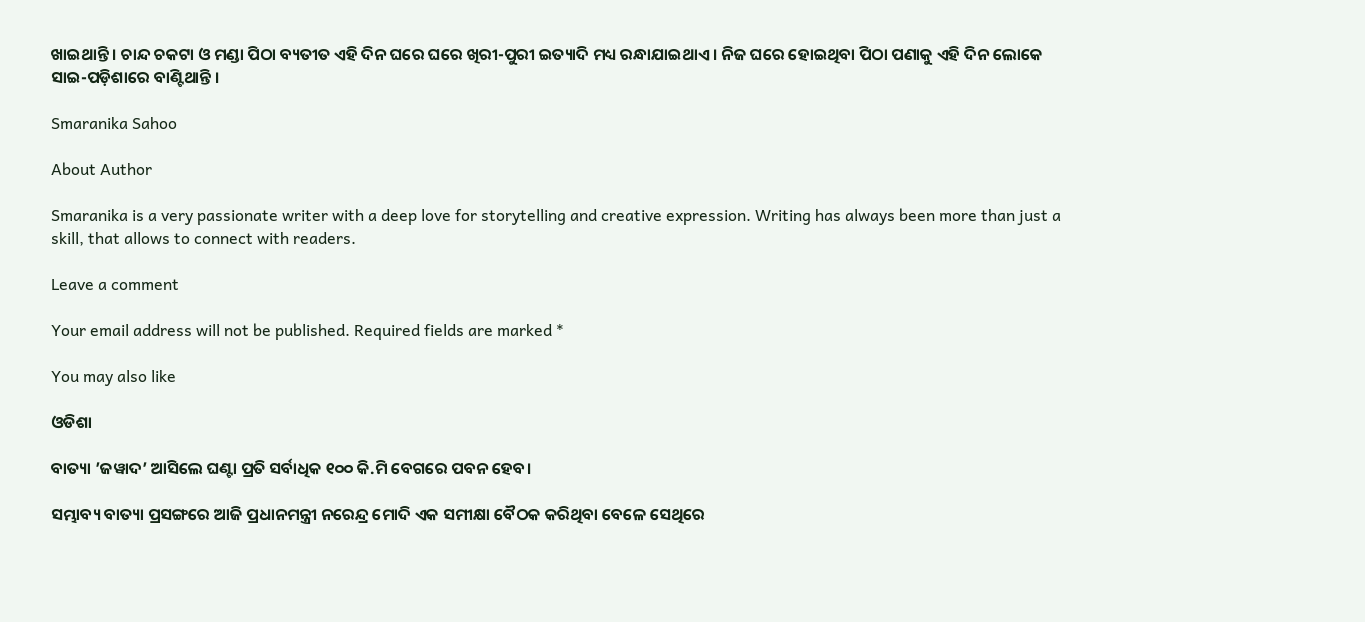ଖାଇଥାନ୍ତି । ଚାନ୍ଦ ଚକଟା ଓ ମଣ୍ଡା ପିଠା ବ୍ୟତୀତ ଏହି ଦିନ ଘରେ ଘରେ ଖିରୀ-ପୁରୀ ଇତ୍ୟାଦି ମଧ୍ୟ ରନ୍ଧାଯାଇଥାଏ । ନିଜ ଘରେ ହୋଇଥିବା ପିଠା ପଣାକୁ ଏହି ଦିନ ଲୋକେ ସାଇ-ପଡ଼ିଶାରେ ବାଣ୍ଟିଥାନ୍ତି ।

Smaranika Sahoo

About Author

Smaranika is a very passionate writer with a deep love for storytelling and creative expression. Writing has always been more than just a skill, that allows to connect with readers.

Leave a comment

Your email address will not be published. Required fields are marked *

You may also like

ଓଡିଶା

ବାତ୍ୟା ’ଜୱାଦ’ ଆସିଲେ ଘଣ୍ଟା ପ୍ରତି ସର୍ବାଧିକ ୧୦୦ କି.ମି ବେଗରେ ପବନ ହେବ।

ସମ୍ଭାବ୍ୟ ବାତ୍ୟା ପ୍ରସଙ୍ଗରେ ଆଜି ପ୍ରଧାନମନ୍ତ୍ରୀ ନରେନ୍ଦ୍ର ମୋଦି ଏକ ସମୀକ୍ଷା ବୈଠକ କରିଥିବା ବେଳେ ସେଥିରେ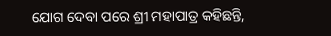ଯୋଗ ଦେବା ପରେ ଶ୍ରୀ ମହାପାତ୍ର କହିଛନ୍ତି,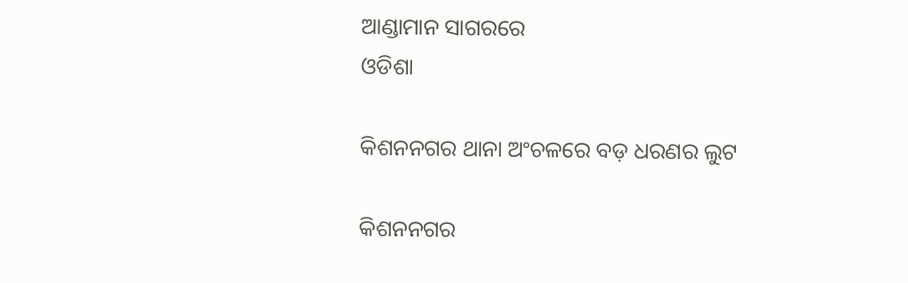ଆଣ୍ଡାମାନ ସାଗରରେ
ଓଡିଶା

କିଶନନଗର ଥାନା ଅଂଚଳରେ ବଡ଼ ଧରଣର ଲୁଟ

କିଶନନଗର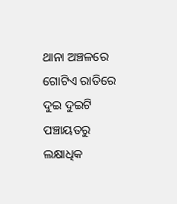ଥାନା ଅଞ୍ଚଳରେ ଗୋଟିଏ ରାତିରେ ଦୁଇ ଦୁଇଟି ପଞ୍ଚାୟତରୁ ଲକ୍ଷାଧିକ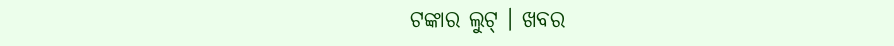ଟଙ୍କାର ଲୁଟ୍ । ଖବର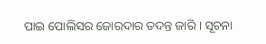ପାଇ ପୋଲିସର ଜୋରଦାର ତଦନ୍ତ ଜାରି । ସୂଚନା